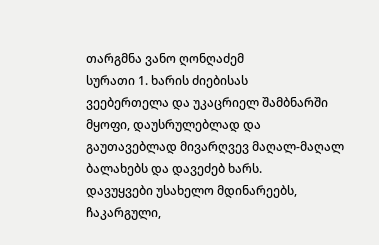თარგმნა ვანო ღონღაძემ
სურათი 1. ხარის ძიებისას
ვეებერთელა და უკაცრიელ შამბნარში მყოფი, დაუსრულებლად და გაუთავებლად მივარღვევ მაღალ-მაღალ ბალახებს და დავეძებ ხარს.
დავუყვები უსახელო მდინარეებს, ჩაკარგული,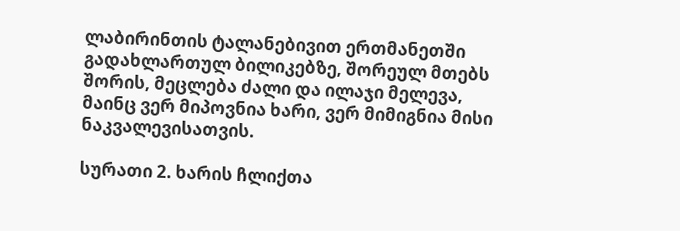ლაბირინთის ტალანებივით ერთმანეთში გადახლართულ ბილიკებზე, შორეულ მთებს შორის, მეცლება ძალი და ილაჯი მელევა, მაინც ვერ მიპოვნია ხარი, ვერ მიმიგნია მისი ნაკვალევისათვის.

სურათი 2. ხარის ჩლიქთა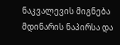ნაკვალევის მიგნება
მდინარის ნაპირსა და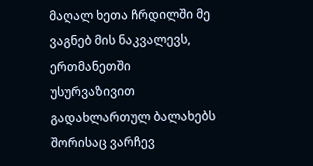მაღალ ხეთა ჩრდილში მე ვაგნებ მის ნაკვალევს, ერთმანეთში უსურვაზივით გადახლართულ ბალახებს შორისაც ვარჩევ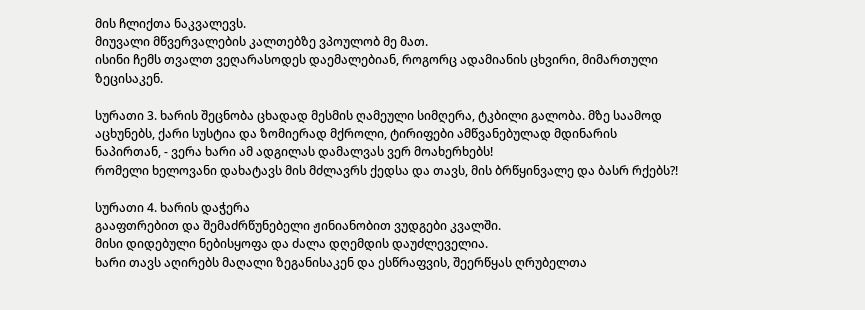მის ჩლიქთა ნაკვალევს.
მიუვალი მწვერვალების კალთებზე ვპოულობ მე მათ.
ისინი ჩემს თვალთ ვეღარასოდეს დაემალებიან, როგორც ადამიანის ცხვირი, მიმართული ზეცისაკენ.

სურათი 3. ხარის შეცნობა ცხადად მესმის ღამეული სიმღერა, ტკბილი გალობა. მზე საამოდ აცხუნებს, ქარი სუსტია და ზომიერად მქროლი, ტირიფები ამწვანებულად მდინარის ნაპირთან, - ვერა ხარი ამ ადგილას დამალვას ვერ მოახერხებს!
რომელი ხელოვანი დახატავს მის მძლავრს ქედსა და თავს, მის ბრწყინვალე და ბასრ რქებს?!

სურათი 4. ხარის დაჭერა
გააფთრებით და შემაძრწუნებელი ჟინიანობით ვუდგები კვალში.
მისი დიდებული ნებისყოფა და ძალა დღემდის დაუძლეველია.
ხარი თავს აღირებს მაღალი ზეგანისაკენ და ესწრაფვის, შეერწყას ღრუბელთა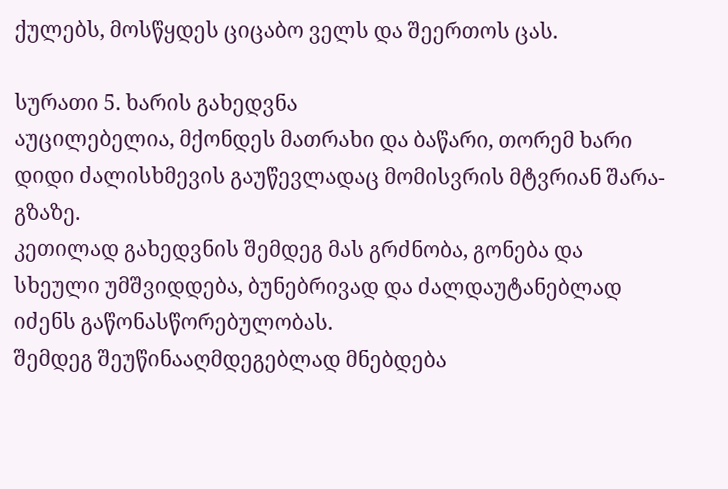ქულებს, მოსწყდეს ციცაბო ველს და შეერთოს ცას.

სურათი 5. ხარის გახედვნა
აუცილებელია, მქონდეს მათრახი და ბაწარი, თორემ ხარი დიდი ძალისხმევის გაუწევლადაც მომისვრის მტვრიან შარა-გზაზე.
კეთილად გახედვნის შემდეგ მას გრძნობა, გონება და სხეული უმშვიდდება, ბუნებრივად და ძალდაუტანებლად იძენს გაწონასწორებულობას.
შემდეგ შეუწინააღმდეგებლად მნებდება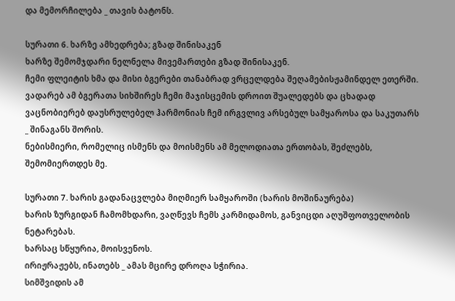და მემორჩილება _ თავის ბატონს.

სურათი 6. ხარზე ამხედრება; გზად შინისაკენ
ხარზე შემომჯდარი ნელნელა მივემართები გზად შინისაკენ.
ჩემი ფლეიტის ხმა და მისი ბგერები თანაბრად ვრცელდება შეღამებისჟამინდელ ეთერში.
ვადარებ ამ ბგერათა სიხშირეს ჩემი მაჯისცემის დროით შუალედებს და ცხადად ვაცნობიერებ დაუსრულებელ ჰარმონიას ჩემ ირგვლივ არსებულ სამყაროსა და საკუთარს _ შინაგანს შორის.
ნებისმიერი, რომელიც ისმენს და მოისმენს ამ მელოდიათა ერთობას, შეძლებს, შემომიერთდეს მე.

სურათი 7. ხარის გადანაცვლება მიღმიერ სამყაროში (ხარის მოშინაურება)
ხარის ზურგიდან ჩამომხდარი, ვაღწევს ჩემს კარმიდამოს, განვიცდი აღუშფოთველობის ნეტარებას.
ხარსაც სწყურია, მოისვენოს.
ირიჟრაჟებს, ინათებს _ ამას მცირე დროღა სჭირია.
სიმშვიდის ამ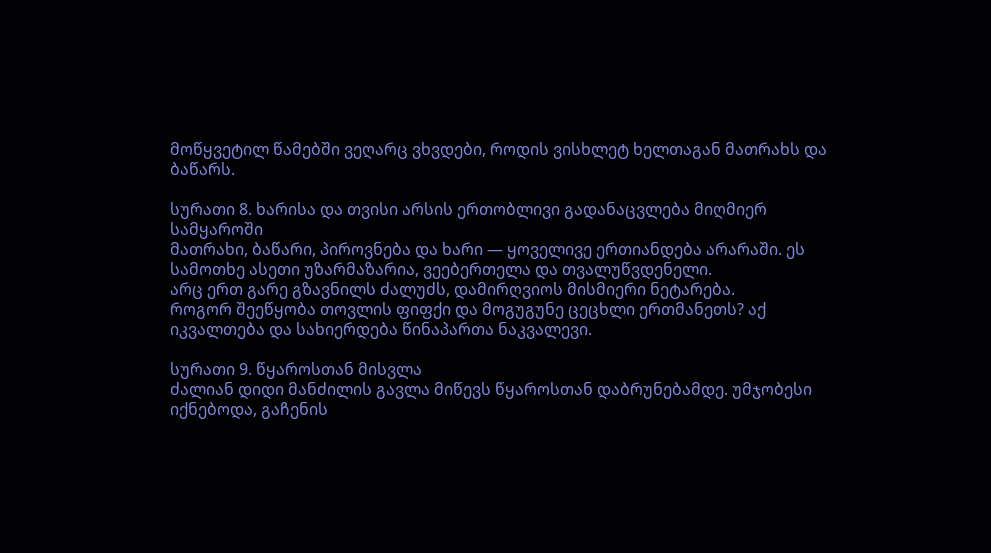მოწყვეტილ წამებში ვეღარც ვხვდები, როდის ვისხლეტ ხელთაგან მათრახს და ბაწარს.

სურათი 8. ხარისა და თვისი არსის ერთობლივი გადანაცვლება მიღმიერ სამყაროში
მათრახი, ბაწარი, პიროვნება და ხარი — ყოველივე ერთიანდება არარაში. ეს სამოთხე ასეთი უზარმაზარია, ვეებერთელა და თვალუწვდენელი.
არც ერთ გარე გზავნილს ძალუძს, დამირღვიოს მისმიერი ნეტარება.
როგორ შეეწყობა თოვლის ფიფქი და მოგუგუნე ცეცხლი ერთმანეთს? აქ იკვალთება და სახიერდება წინაპართა ნაკვალევი.

სურათი 9. წყაროსთან მისვლა
ძალიან დიდი მანძილის გავლა მიწევს წყაროსთან დაბრუნებამდე. უმჯობესი იქნებოდა, გაჩენის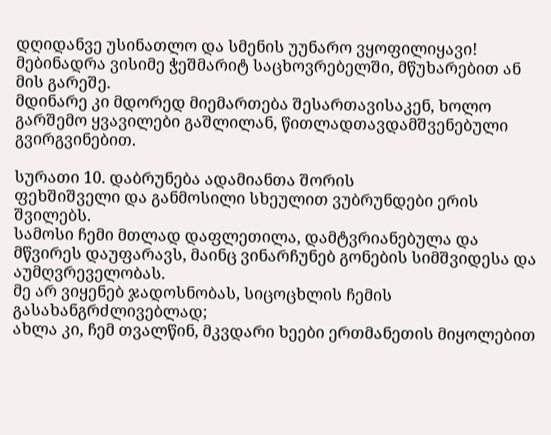დღიდანვე უსინათლო და სმენის უუნარო ვყოფილიყავი! მებინადრა ვისიმე ჭეშმარიტ საცხოვრებელში, მწუხარებით ან მის გარეშე.
მდინარე კი მდორედ მიემართება შესართავისაკენ, ხოლო გარშემო ყვავილები გაშლილან, წითლადთავდამშვენებული გვირგვინებით.

სურათი 10. დაბრუნება ადამიანთა შორის
ფეხშიშველი და განმოსილი სხეულით ვუბრუნდები ერის შვილებს.
სამოსი ჩემი მთლად დაფლეთილა, დამტვრიანებულა და მწვირეს დაუფარავს, მაინც ვინარჩუნებ გონების სიმშვიდესა და აუმღვრეველობას.
მე არ ვიყენებ ჯადოსნობას, სიცოცხლის ჩემის გასახანგრძლივებლად;
ახლა კი, ჩემ თვალწინ, მკვდარი ხეები ერთმანეთის მიყოლებით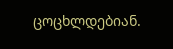ცოცხლდებიან.